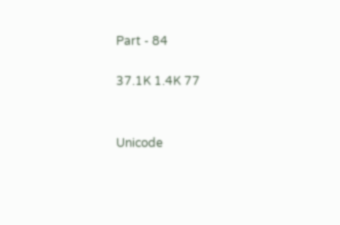Part - 84

37.1K 1.4K 77


Unicode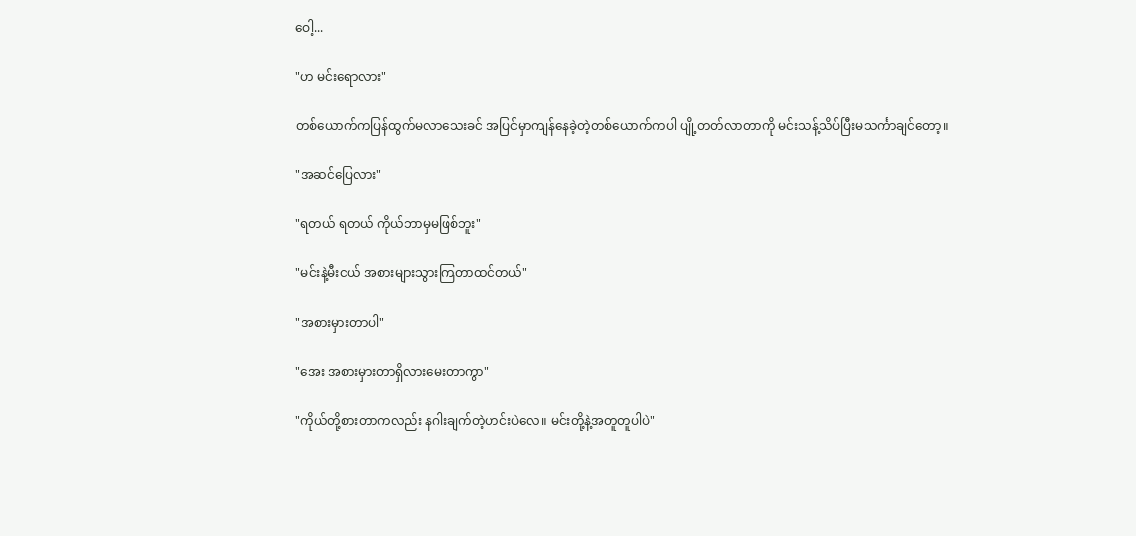ဝေါ့...

"ဟ မင်းရောလား"

တစ်ယောက်ကပြန်ထွက်မလာသေးခင် အပြင်မှာကျန်နေခဲ့တဲ့တစ်ယောက်ကပါ ပျို့တတ်လာတာကို မင်းသန့်သိပ်ပြီးမသင်္ကာချင်တော့။

"အဆင်ပြေလား"

"ရတယ် ရတယ် ကိုယ်ဘာမှမဖြစ်ဘူး"

"မင်းနဲ့မီးငယ် အစားများသွားကြတာထင်တယ်"

"အစားမှားတာပါ"

"အေး အစားမှားတာရှိလားမေးတာကွာ"

"ကိုယ်တို့စားတာကလည်း နဂါးချက်တဲ့ဟင်းပဲလေ။ မင်းတို့နဲ့အတူတူပါပဲ"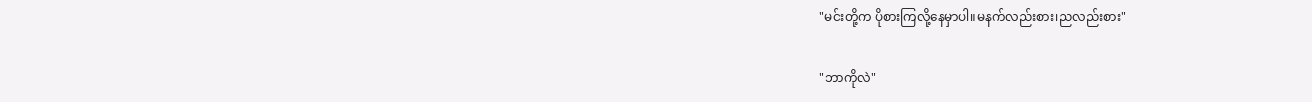"မင်းတို့က ပိုစားကြလို့နေမှာပါ။မနက်လည်းစား၊ညလည်းစား"

"ဘာကိုလဲ"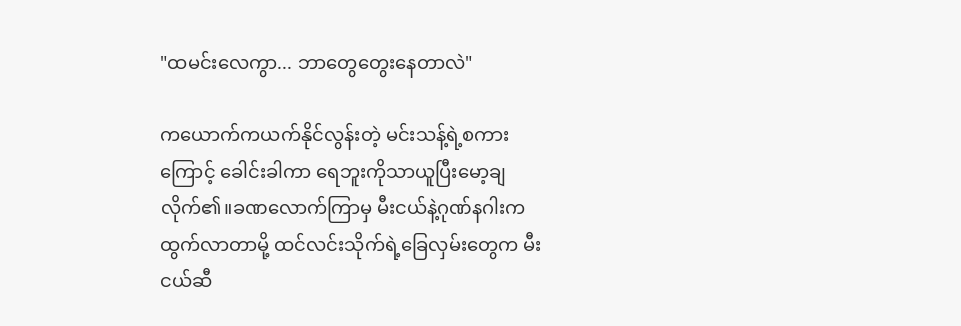"ထမင်းလေကွာ... ဘာတွေတွေးနေတာလဲ"

ကယောက်ကယက်နိုင်လွန်းတဲ့ မင်းသန့်ရဲ့စကား
ကြောင့် ခေါင်းခါကာ ရေဘူးကိုသာယူပြီးမော့ချလိုက်၏။ခဏလောက်ကြာမှ မီးငယ်နဲ့ဂုဏ်နဂါးက ထွက်လာတာမို့ ထင်လင်းသိုက်ရဲ့ခြေလှမ်းတွေက မီးငယ်ဆီ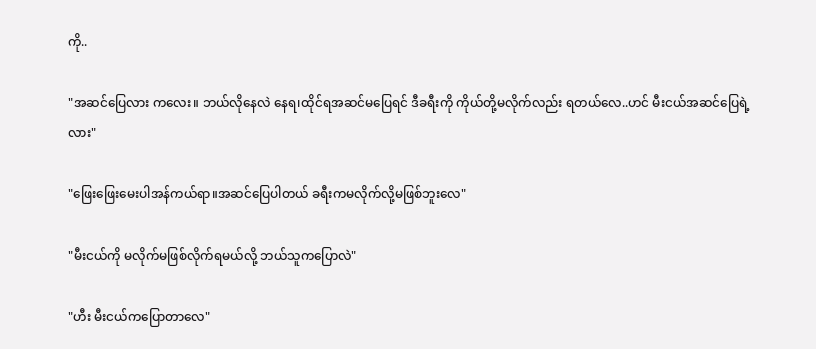ကို..

"အဆင်ပြေလား ကလေး။ ဘယ်လိုနေလဲ နေရ၊ထိုင်ရအဆင်မပြေရင် ဒီခရီးကို ကိုယ်တို့မလိုက်လည်း ရတယ်လေ..ဟင် မီးငယ်အဆင်ပြေရဲ့လား"

"ဖြေးဖြေးမေးပါအန်ကယ်ရာ။အဆင်ပြေပါတယ် ခရီးကမလိုက်လို့မဖြစ်ဘူးလေ"

"မီးငယ်ကို မလိုက်မဖြစ်လိုက်ရမယ်လို့ ဘယ်သူကပြောလဲ"

"ဟီး မီးငယ်ကပြောတာလေ"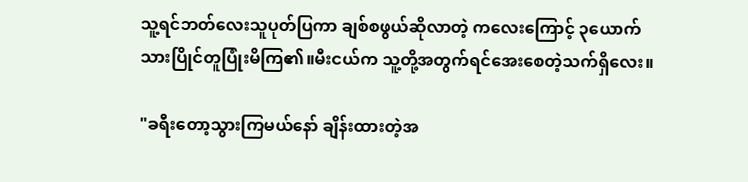သူ့ရင်ဘတ်လေးသူပုတ်ပြကာ ချစ်စဖွယ်ဆိုလာတဲ့ ကလေးကြောင့် ၃ယောက်သားပြိုင်တူပြုံးမိကြ၏။မီးငယ်က သူ့တို့အတွက်ရင်အေးစေတဲ့သက်ရှိလေး။

"ခရီးတော့သွားကြမယ်နော် ချိန်းထားတဲ့အ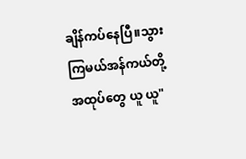ချိန်ကပ်နေပြီ။သွားကြမယ်အန်ကယ်တို့ အထုပ်တွေ ယူ ယူ"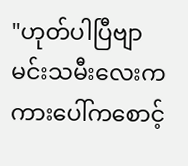"ဟုတ်ပါပြီဗျာ မင်းသမီးလေးကကားပေါ်ကစောင့်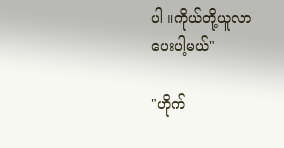ပါ ။ကိုယ်တို့ယူလာပေးပါ့မယ်"

"ဟိုက်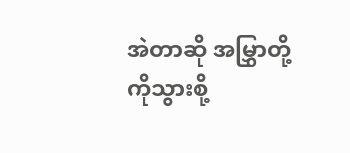အဲတာဆို အမြွှာတို့ကိုသွားစို့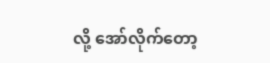လို့ အော်လိုက်တော့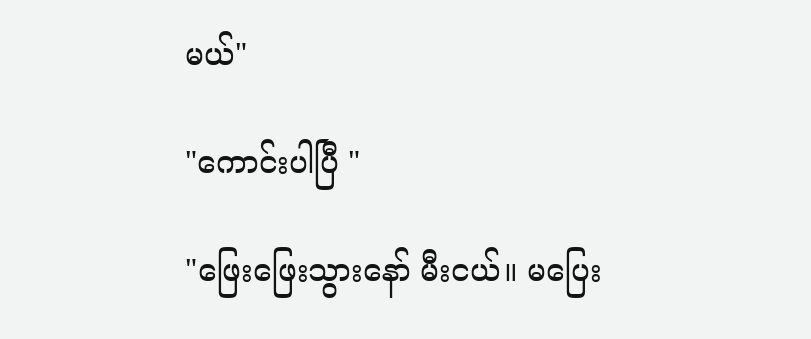မယ်"

"ကောင်းပါပြီ "

"ဖြေးဖြေးသွားနော် မီးငယ်။ မပြေး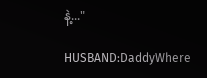နဲ့..."

HUSBAND:DaddyWhere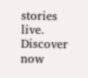stories live. Discover now